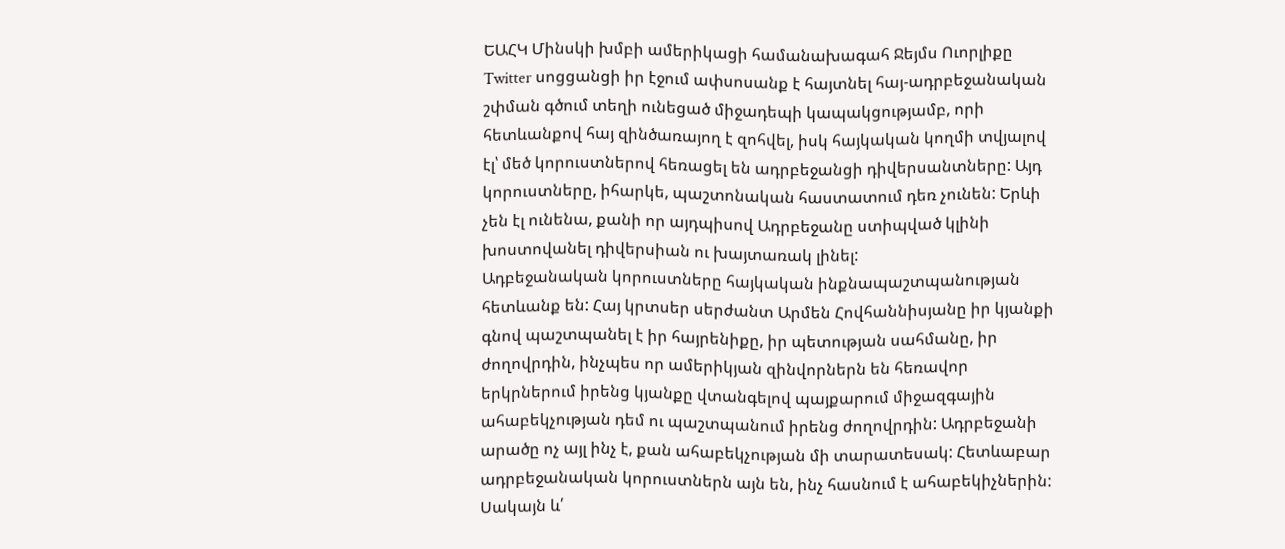ԵԱՀԿ Մինսկի խմբի ամերիկացի համանախագահ Ջեյմս Ուորլիքը Twitter սոցցանցի իր էջում ափսոսանք է հայտնել հայ-ադրբեջանական շփման գծում տեղի ունեցած միջադեպի կապակցությամբ, որի հետևանքով հայ զինծառայող է զոհվել, իսկ հայկական կողմի տվյալով էլ՝ մեծ կորուստներով հեռացել են ադրբեջանցի դիվերսանտները: Այդ կորուստները, իհարկե, պաշտոնական հաստատում դեռ չունեն: Երևի չեն էլ ունենա, քանի որ այդպիսով Ադրբեջանը ստիպված կլինի խոստովանել դիվերսիան ու խայտառակ լինել:
Ադբեջանական կորուստները հայկական ինքնապաշտպանության հետևանք են: Հայ կրտսեր սերժանտ Արմեն Հովհաննիսյանը իր կյանքի գնով պաշտպանել է իր հայրենիքը, իր պետության սահմանը, իր ժողովրդին, ինչպես որ ամերիկյան զինվորներն են հեռավոր երկրներում իրենց կյանքը վտանգելով պայքարում միջազգային ահաբեկչության դեմ ու պաշտպանում իրենց ժողովրդին: Ադրբեջանի արածը ոչ այլ ինչ է, քան ահաբեկչության մի տարատեսակ: Հետևաբար ադրբեջանական կորուստներն այն են, ինչ հասնում է ահաբեկիչներին:
Սակայն և՛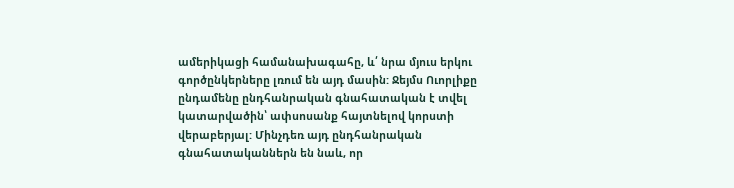ամերիկացի համանախագահը, և՛ նրա մյուս երկու գործընկերները լռում են այդ մասին: Ջեյմս Ուորլիքը ընդամենը ընդհանրական գնահատական է տվել կատարվածին՝ ափսոսանք հայտնելով կորստի վերաբերյալ: Մինչդեռ այդ ընդհանրական գնահատականներն են նաև, որ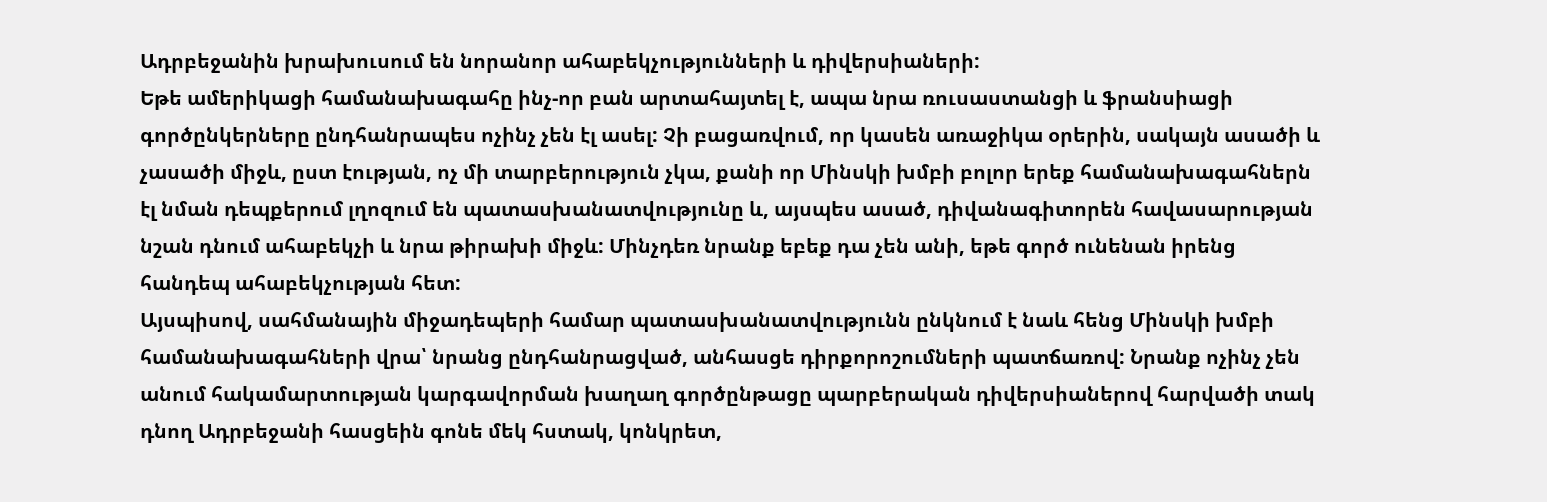Ադրբեջանին խրախուսում են նորանոր ահաբեկչությունների և դիվերսիաների:
Եթե ամերիկացի համանախագահը ինչ-որ բան արտահայտել է, ապա նրա ռուսաստանցի և ֆրանսիացի գործընկերները ընդհանրապես ոչինչ չեն էլ ասել: Չի բացառվում, որ կասեն առաջիկա օրերին, սակայն ասածի և չասածի միջև, ըստ էության, ոչ մի տարբերություն չկա, քանի որ Մինսկի խմբի բոլոր երեք համանախագահներն էլ նման դեպքերում լղոզում են պատասխանատվությունը և, այսպես ասած, դիվանագիտորեն հավասարության նշան դնում ահաբեկչի և նրա թիրախի միջև: Մինչդեռ նրանք եբեք դա չեն անի, եթե գործ ունենան իրենց հանդեպ ահաբեկչության հետ:
Այսպիսով, սահմանային միջադեպերի համար պատասխանատվությունն ընկնում է նաև հենց Մինսկի խմբի համանախագահների վրա՝ նրանց ընդհանրացված, անհասցե դիրքորոշումների պատճառով: Նրանք ոչինչ չեն անում հակամարտության կարգավորման խաղաղ գործընթացը պարբերական դիվերսիաներով հարվածի տակ դնող Ադրբեջանի հասցեին գոնե մեկ հստակ, կոնկրետ,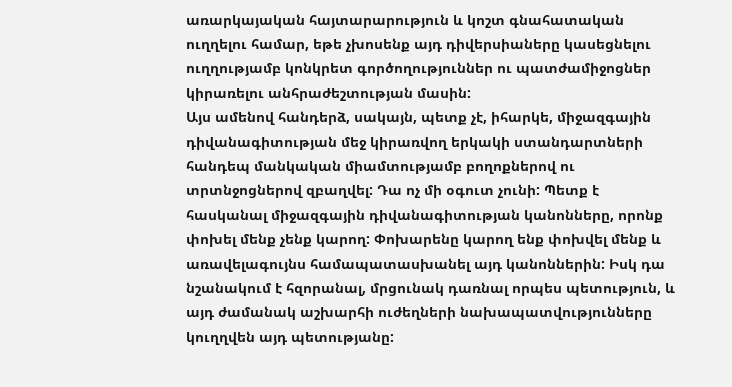առարկայական հայտարարություն և կոշտ գնահատական ուղղելու համար, եթե չխոսենք այդ դիվերսիաները կասեցնելու ուղղությամբ կոնկրետ գործողություններ ու պատժամիջոցներ կիրառելու անհրաժեշտության մասին:
Այս ամենով հանդերձ, սակայն, պետք չէ, իհարկե, միջազգային դիվանագիտության մեջ կիրառվող երկակի ստանդարտների հանդեպ մանկական միամտությամբ բողոքներով ու տրտնջոցներով զբաղվել: Դա ոչ մի օգուտ չունի: Պետք է հասկանալ միջազգային դիվանագիտության կանոնները, որոնք փոխել մենք չենք կարող: Փոխարենը կարող ենք փոխվել մենք և առավելագույնս համապատասխանել այդ կանոններին: Իսկ դա նշանակում է հզորանալ, մրցունակ դառնալ որպես պետություն, և այդ ժամանակ աշխարհի ուժեղների նախապատվությունները կուղղվեն այդ պետությանը: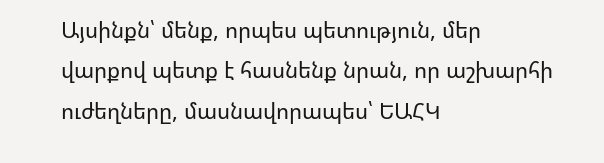Այսինքն՝ մենք, որպես պետություն, մեր վարքով պետք է հասնենք նրան, որ աշխարհի ուժեղները, մասնավորապես՝ ԵԱՀԿ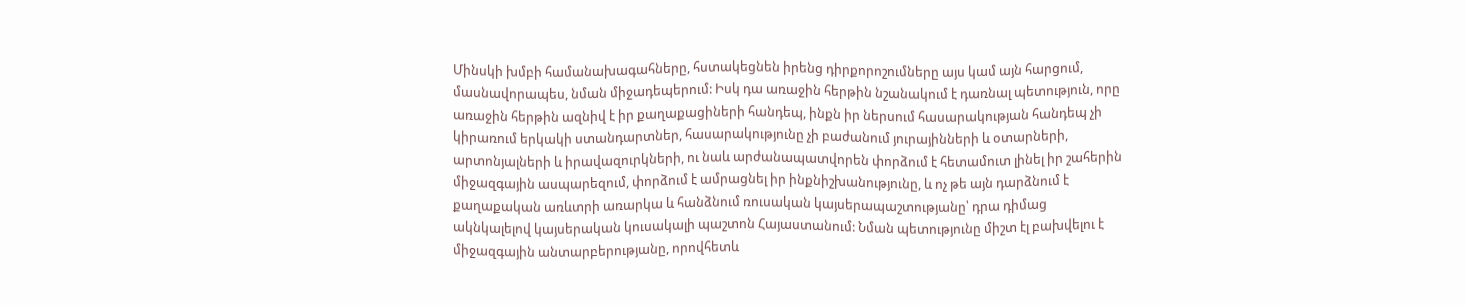Մինսկի խմբի համանախագահները, հստակեցնեն իրենց դիրքորոշումները այս կամ այն հարցում, մասնավորապես, նման միջադեպերում: Իսկ դա առաջին հերթին նշանակում է դառնալ պետություն, որը առաջին հերթին ազնիվ է իր քաղաքացիների հանդեպ, ինքն իր ներսում հասարակության հանդեպ չի կիրառում երկակի ստանդարտներ, հասարակությունը չի բաժանում յուրայինների և օտարների, արտոնյալների և իրավազուրկների, ու նաև արժանապատվորեն փորձում է հետամուտ լինել իր շահերին միջազգային ասպարեզում, փորձում է ամրացնել իր ինքնիշխանությունը, և ոչ թե այն դարձնում է քաղաքական առևտրի առարկա և հանձնում ռուսական կայսերապաշտությանը՝ դրա դիմաց ակնկալելով կայսերական կուսակալի պաշտոն Հայաստանում: Նման պետությունը միշտ էլ բախվելու է միջազգային անտարբերությանը, որովհետև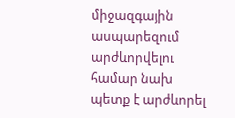միջազգային ասպարեզում արժևորվելու համար նախ պետք է արժևորել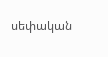սեփական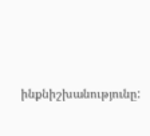ինքնիշխանությունը: